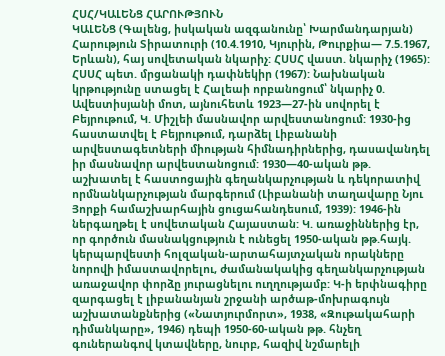ՀՍՀ/ԿԱԼԵՆՑ ՀԱՐՈՒԹՅՈՒՆ
ԿԱԼԵՆՑ (Գալենց, իսկական ազգանունը՝ Խարմանդարյան) Հարություն Տիրատուրի (10.4.1910, Կյուրին, Թուրքիա— 7.5.1967, Երևան), հայ սովետական նկարիչ: ՀՍՍՀ վաստ. նկարիչ (1965): ՀՍՍՀ պետ. մրցանակի դափնեկիր (1967): Նախնական կրթությունը ստացել է Հալեաի որբանոցում՝ նկարիչ 0. Ավեստիսյանի մոտ, այնուհետև 1923—27-ին սովորել է Բեյրութում, Կ. Միշլեի մասնավոր արվեստանոցում: 1930-ից հաստատվել է Բեյրութում, դարձել Լիբանանի արվեստագետների միության հիմնադիրներից, դասավանդել իր մասնավոր արվեստանոցում: 1930—40-ական թթ. աշխատել է հաստոցային գեղանկարչության և դեկորատիվ որմնանկարչության մարգերում (Լիբանանի տաղավարը Նյու Յորքի համաշխարհային ցուցահանդեսում, 1939): 1946-ին ներգաղթել է սովետական Հայաստան: Կ. առաջիններից էր, որ գործուն մասնակցություն է ունեցել 1950-ական թթ.հայկ. կերպարվեստի հոլզական-արտահայտչական որակները նորովի իմաստավորելու, ժամանակակից գեղանկարչության առաջավոր փորձը յուրացնելու ուղղությամբ: Կ-ի երփնագիրը զարգացել է լիբանանյան շրջանի արծաթ-մոխրագույն աշխատանքներից («Նատյուրմորտ», 1938, «Զութակահարի դիմանկարը», 1946) դեպի 1950-60-ական թթ. հնչեղ գուներանգով կտավները, նուրբ, հազիվ նշմարելի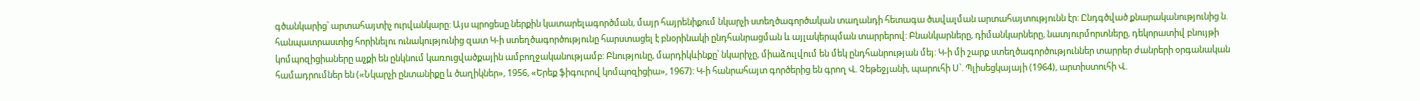գծանկարից՝ արտահայտիչ ուրվանկարը: Այս պրոցեսը ներքին կատարելագործման, մայր հայրենիքում նկարչի ստեղծագործական տաղանդի հետագա ծավալման արտահայտությունն էր: Ընդգծված քնարականությունից ն. հանպատրաստից հորինելու ունակությունից զատ Կ-ի ստեղծագործությունը հարստացել է բնօրինակի ընդհանրացման և այլակերպման տարրերով: Բնանկարները, դիմանկարները, նատյուրմորտները, դեկորատիվ բնույթի կոմպոզիցիաները աչքի են ընկնում կառուցվածքային ամբողջականությամբ: Բնությունը, մարդիկևինքը՝ նկարիչը, միաձուլվում են մեկ ընդհանրության մեյ: Կ-ի մի շարք ստեղծագործություններ տարրեր ժանրերի օրգանական համադրումներ են («Նկարչի ընտանիքը և ծաղիկներ», 1956, «Երեք ֆիգուրով կոմպոզիցիա», 1967): Կ-ի հանրահայտ գործերից են գրող Վ. Չեթեջյանի, պարուհի Ս՝. Պլիսեցկայայի (1964), արտիստուհի Վ.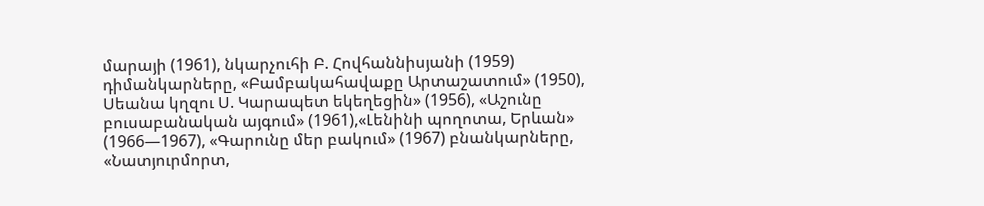մարայի (1961), նկարչուհի Բ. Հովհաննիսյանի (1959) դիմանկարները, «Բամբակահավաքը Արտաշատում» (1950), Սեանա կղզու Ս. Կարապետ եկեղեցին» (1956), «Աշունը բուսաբանական այգում» (1961),«Լենինի պողոտա, Երևան» (1966—1967), «Գարունը մեր բակում» (1967) բնանկարները, «Նատյուրմորտ,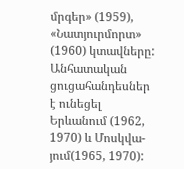մրգեր» (1959), «Նատյուրմորտ» (1960) կտավները: Անհատական ցուցահանդեսներ է ունեցել Երևանում (1962, 1970) և Մոսկվա-յում(1965, 1970):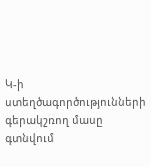Կ-ի ստեղծագործությունների գերակշռող մասը գտնվում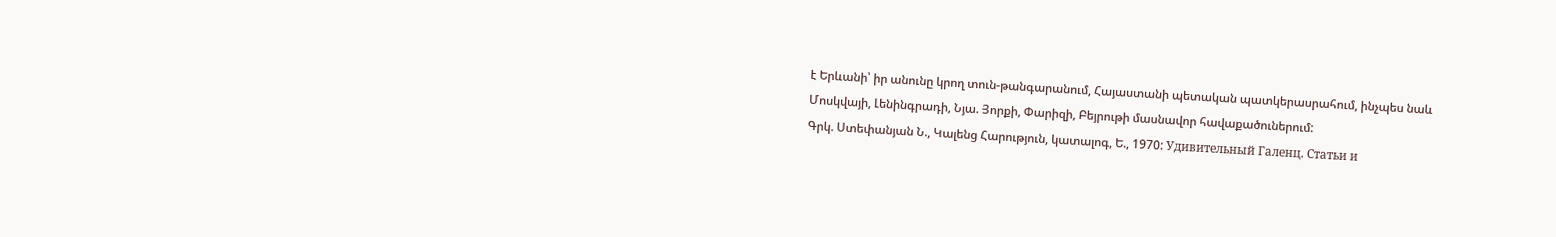է Երևանի՝ իր անունը կրող տուն-թանգարանում, Հայաստանի պետական պատկերասրահում, ինչպես նաև Մոսկվայի, Լենինգրադի, Նյա. Յորքի, Փարիզի, Բեյրութի մասնավոր հավաքածուներում:
Գրկ. Ստեփանյան Ն., Կալենց Հարություն, կատալոգ, Ե., 1970: Удивительный Галенц. Статьи и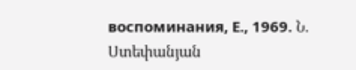воспоминания, Е., 1969. Ն. Ստեփանյան